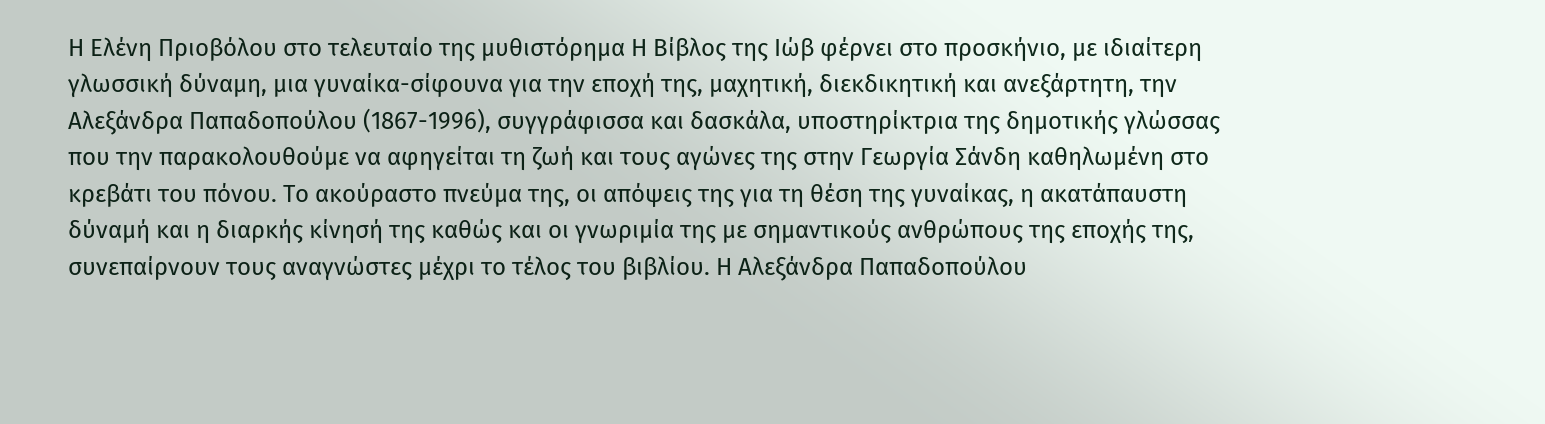Η Ελένη Πριοβόλου στο τελευταίο της μυθιστόρημα Η Βίβλος της Ιώβ φέρνει στο προσκήνιο, με ιδιαίτερη γλωσσική δύναμη, μια γυναίκα-σίφουνα για την εποχή της, μαχητική, διεκδικητική και ανεξάρτητη, την Αλεξάνδρα Παπαδοπούλου (1867-1996), συγγράφισσα και δασκάλα, υποστηρίκτρια της δημοτικής γλώσσας που την παρακολουθούμε να αφηγείται τη ζωή και τους αγώνες της στην Γεωργία Σάνδη καθηλωμένη στο κρεβάτι του πόνου. Το ακούραστο πνεύμα της, οι απόψεις της για τη θέση της γυναίκας, η ακατάπαυστη δύναμή και η διαρκής κίνησή της καθώς και οι γνωριμία της με σημαντικούς ανθρώπους της εποχής της, συνεπαίρνουν τους αναγνώστες μέχρι το τέλος του βιβλίου. Η Αλεξάνδρα Παπαδοπούλου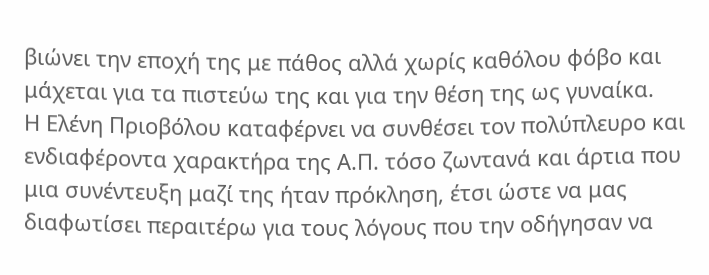βιώνει την εποχή της με πάθος αλλά χωρίς καθόλου φόβο και μάχεται για τα πιστεύω της και για την θέση της ως γυναίκα.
Η Ελένη Πριοβόλου καταφέρνει να συνθέσει τον πολύπλευρο και ενδιαφέροντα χαρακτήρα της Α.Π. τόσο ζωντανά και άρτια που μια συνέντευξη μαζί της ήταν πρόκληση, έτσι ώστε να μας διαφωτίσει περαιτέρω για τους λόγους που την οδήγησαν να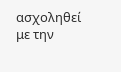ασχοληθεί με την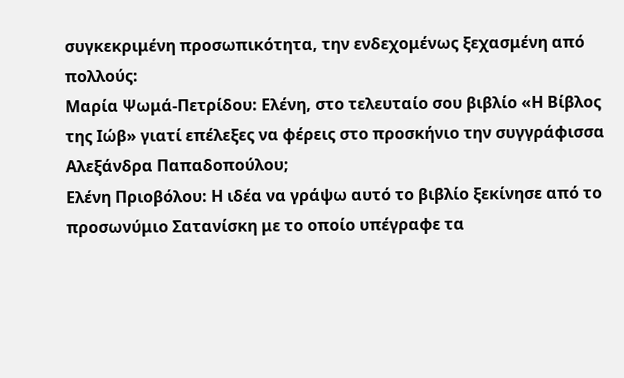συγκεκριμένη προσωπικότητα, την ενδεχομένως ξεχασμένη από πολλούς:
Μαρία Ψωμά-Πετρίδου: Ελένη, στο τελευταίο σου βιβλίο «Η Βίβλος της Ιώβ» γιατί επέλεξες να φέρεις στο προσκήνιο την συγγράφισσα Αλεξάνδρα Παπαδοπούλου;
Ελένη Πριοβόλου: Η ιδέα να γράψω αυτό το βιβλίο ξεκίνησε από το προσωνύμιο Σατανίσκη με το οποίο υπέγραφε τα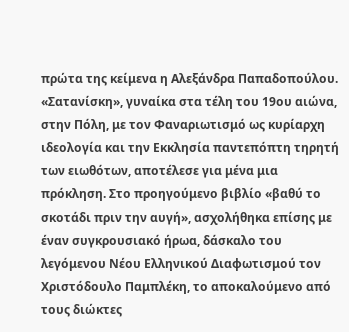πρώτα της κείμενα η Αλεξάνδρα Παπαδοπούλου. «Σατανίσκη», γυναίκα στα τέλη του 19ου αιώνα, στην Πόλη, με τον Φαναριωτισμό ως κυρίαρχη ιδεολογία και την Εκκλησία παντεπόπτη τηρητή των ειωθότων, αποτέλεσε για μένα μια πρόκληση. Στο προηγούμενο βιβλίο «βαθύ το σκοτάδι πριν την αυγή», ασχολήθηκα επίσης με έναν συγκρουσιακό ήρωα, δάσκαλο του λεγόμενου Νέου Ελληνικού Διαφωτισμού τον Χριστόδουλο Παμπλέκη, το αποκαλούμενο από τους διώκτες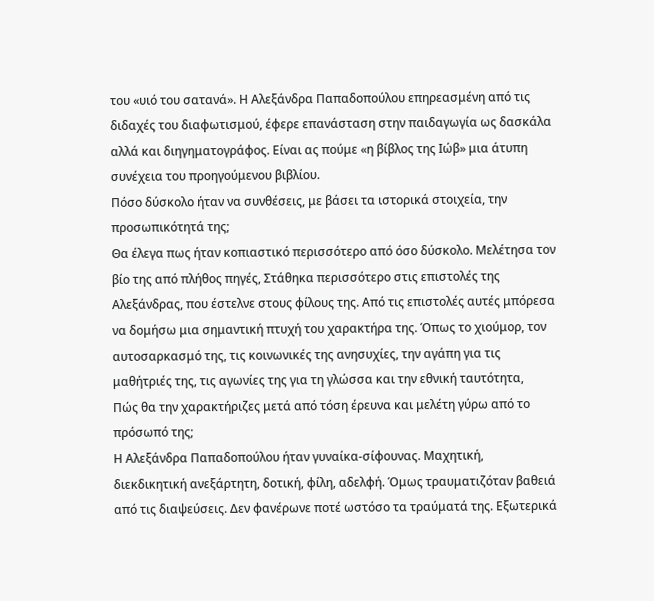του «υιό του σατανά». Η Αλεξάνδρα Παπαδοπούλου επηρεασμένη από τις διδαχές του διαφωτισμού, έφερε επανάσταση στην παιδαγωγία ως δασκάλα αλλά και διηγηματογράφος. Είναι ας πούμε «η βίβλος της Ιώβ» μια άτυπη συνέχεια του προηγούμενου βιβλίου.
Πόσο δύσκολο ήταν να συνθέσεις, με βάσει τα ιστορικά στοιχεία, την προσωπικότητά της;
Θα έλεγα πως ήταν κοπιαστικό περισσότερο από όσο δύσκολο. Μελέτησα τον βίο της από πλήθος πηγές, Στάθηκα περισσότερο στις επιστολές της Αλεξάνδρας, που έστελνε στους φίλους της. Από τις επιστολές αυτές μπόρεσα να δομήσω μια σημαντική πτυχή του χαρακτήρα της. Όπως το χιούμορ, τον αυτοσαρκασμό της, τις κοινωνικές της ανησυχίες, την αγάπη για τις μαθήτριές της, τις αγωνίες της για τη γλώσσα και την εθνική ταυτότητα,
Πώς θα την χαρακτήριζες μετά από τόση έρευνα και μελέτη γύρω από το πρόσωπό της;
Η Αλεξάνδρα Παπαδοπούλου ήταν γυναίκα-σίφουνας. Μαχητική, διεκδικητική ανεξάρτητη, δοτική, φίλη, αδελφή. Όμως τραυματιζόταν βαθειά από τις διαψεύσεις. Δεν φανέρωνε ποτέ ωστόσο τα τραύματά της. Εξωτερικά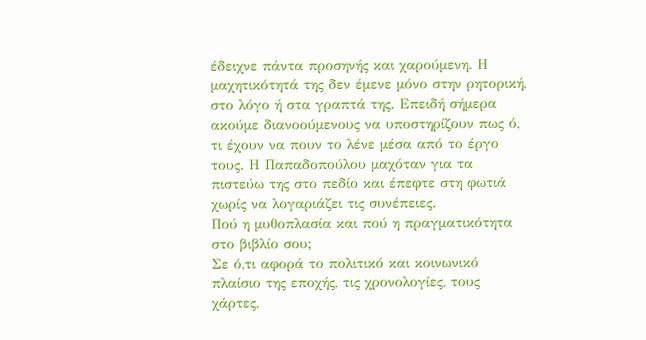έδειχνε πάντα προσηνής και χαρούμενη. Η μαχητικότητά της δεν έμενε μόνο στην ρητορική, στο λόγο ή στα γραπτά της. Επειδή σήμερα ακούμε διανοούμενους να υποστηρίζουν πως ό, τι έχουν να πουν το λένε μέσα από το έργο τους. Η Παπαδοπούλου μαχόταν για τα πιστεύω της στο πεδίο και έπεφτε στη φωτιά χωρίς να λογαριάζει τις συνέπειες.
Πού η μυθοπλασία και πού η πραγματικότητα στο βιβλίο σου;
Σε ό,τι αφορά το πολιτικό και κοινωνικό πλαίσιο της εποχής, τις χρονολογίες, τους χάρτες,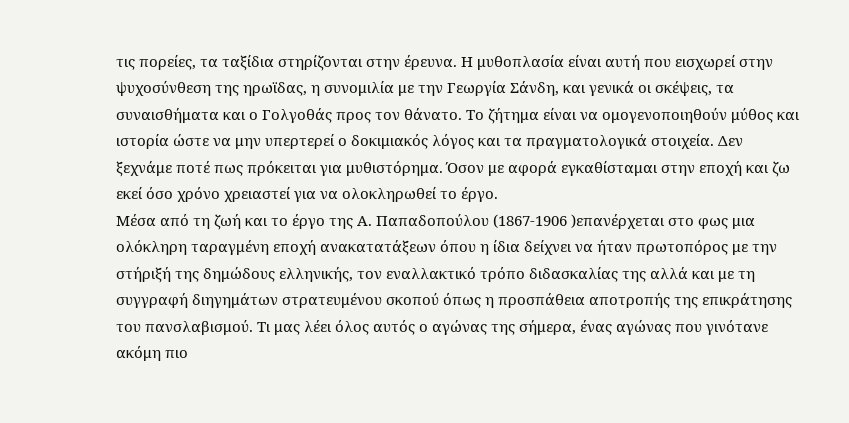τις πορείες, τα ταξίδια στηρίζονται στην έρευνα. Η μυθοπλασία είναι αυτή που εισχωρεί στην ψυχοσύνθεση της ηρωϊδας, η συνομιλία με την Γεωργία Σάνδη, και γενικά οι σκέψεις, τα συναισθήματα και ο Γολγοθάς προς τον θάνατο. Το ζήτημα είναι να ομογενοποιηθούν μύθος και ιστορία ώστε να μην υπερτερεί ο δοκιμιακός λόγος και τα πραγματολογικά στοιχεία. Δεν ξεχνάμε ποτέ πως πρόκειται για μυθιστόρημα. Όσον με αφορά εγκαθίσταμαι στην εποχή και ζω εκεί όσο χρόνο χρειαστεί για να ολοκληρωθεί το έργο.
Μέσα από τη ζωή και το έργο της Α. Παπαδοπούλου (1867-1906 )επανέρχεται στο φως μια ολόκληρη ταραγμένη εποχή ανακατατάξεων όπου η ίδια δείχνει να ήταν πρωτοπόρος με την στήριξή της δημώδους ελληνικής, τον εναλλακτικό τρόπο διδασκαλίας της αλλά και με τη συγγραφή διηγημάτων στρατευμένου σκοπού όπως η προσπάθεια αποτροπής της επικράτησης του πανσλαβισμού. Τι μας λέει όλος αυτός ο αγώνας της σήμερα, ένας αγώνας που γινότανε ακόμη πιο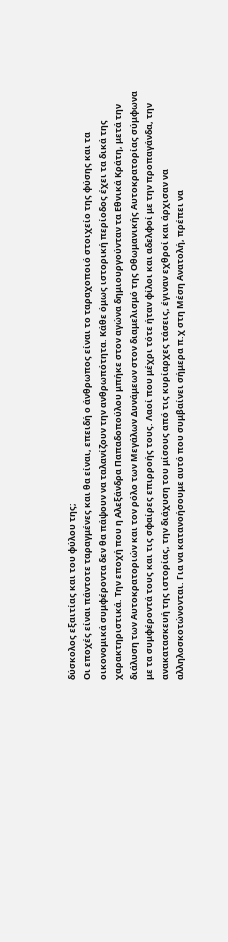δύσκολος εξαιτίας και του φύλου της;
Οι εποχές είναι πάντοτε ταραγμένες και θα είναι, επειδή ο άνθρωπος είναι το ταραχοποιό στοιχείο της φύσης και τα οικονομικά συμφέροντα δεν θα πάψουν να ταλανίζουν την ανθρωπότητα. Κάθε όμως ιστορική περίοδος έχει τα δικά της χαρακτηριστικά. Την εποχή που η Αλεξάνδρα Παπαδοπούλου μπήκε στον αγώνα δημιουργούνταν τα Εθνικά Κράτη, μετά την διάλυση των Αυτοκρατοριών και τον ρόλο των Μεγάλων Δυνάμεων στον διαμελισμό της Οθωμανικής Αυτοκρατορίας σύμφωνα με τα συμφέροντά τους και τις σφαίρες επιρροής τους. Λαοί που μέχρι τότε ήταν φίλοι και αδελφοί με την προπαγάνδα, την ανακατασκευή της ιστορίας, την διάχυση του μίσους από τις κυρίαρχες τάσεις, έγιναν εχθροί και άρχισαν να αλληλοσκοτώνονται. Για να κατανοήσουμε αυτό που συμβαίνει σήμερα π.χ στη Μέση Ανατολή, πρέπει να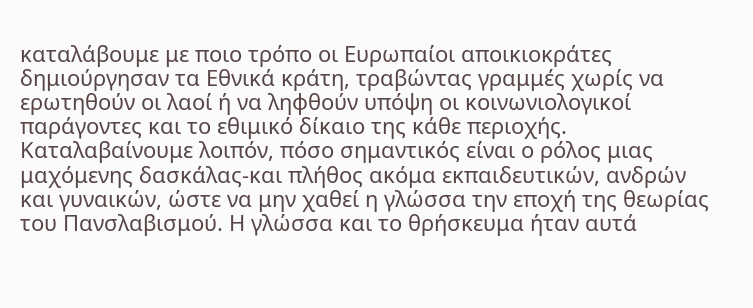καταλάβουμε με ποιο τρόπο οι Ευρωπαίοι αποικιοκράτες δημιούργησαν τα Εθνικά κράτη, τραβώντας γραμμές χωρίς να ερωτηθούν οι λαοί ή να ληφθούν υπόψη οι κοινωνιολογικοί παράγοντες και το εθιμικό δίκαιο της κάθε περιοχής. Καταλαβαίνουμε λοιπόν, πόσο σημαντικός είναι ο ρόλος μιας μαχόμενης δασκάλας-και πλήθος ακόμα εκπαιδευτικών, ανδρών και γυναικών, ώστε να μην χαθεί η γλώσσα την εποχή της θεωρίας του Πανσλαβισμού. Η γλώσσα και το θρήσκευμα ήταν αυτά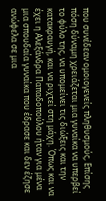που συνέδεαν ομοιογενείς πληθυσμούς, Επίσης πόση δύναμη χρειάζεται μια γυναίκα να υπερβεί το φύλο της, να υπομείνει τις διώξεις και την κατακραυγή, και να ριχτεί στη μάχη. Όπως και να έχει η Αλεξάνδρα Παπαδοπούλου ήταν για μένα μια σπουδαία γυναίκα που έδρασε και δεν έζησε ανώφελα σε μια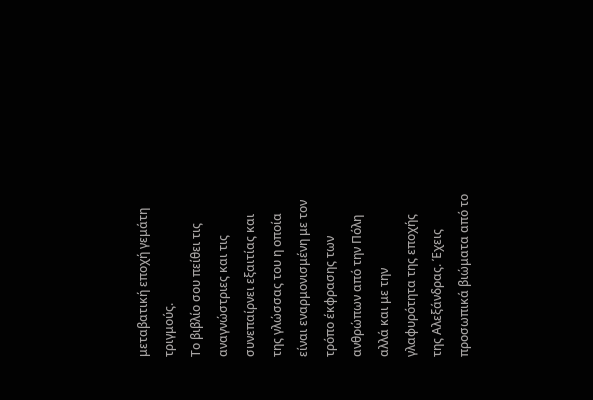μεταβατική εποχή γεμάτη τριγμούς.
Το βιβλίο σου πείθει τις αναγνώστριες και τις συνεπαίρνει εξαιτίας και της γλώσσας του η οποία είναι εναρμονισμένη με τον τρόπο έκφρασης των ανθρώπων από την Πόλη αλλά και με την γλαφυρότητα της εποχής της Αλεξάνδρας. Έχεις προσωπικά βιώματα από το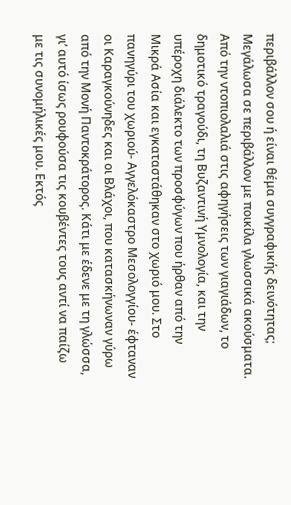περιβάλλον σου ή είναι θέμα συγγραφικής δεινότητας;
Μεγάλωσα σε περιβάλλον με ποικίλα γλωσσικά ακούσματα. Από την ντοπιολαλιά στις αφηγήσεις των γιαγιάδων, το δημοτικό τραγούδι, τη Βυζαντινή Υμνολογία, και την υπέροχη διάλεκτο των προσφύγων που ήρθαν από την Μικρά Ασία και εγκαταστάθηκαν στο χωριό μου. Στο πανηγύρι του χωριού- Αγγελόκαστρο Μεσολογγίου- έφταναν οι Καραγκούνηδες και οι Βλάχοι, που κατασκήνωναν γύρω από την Μονή Παντοκράτορος. Κάτι με έδενε με τη γλώσσα, γι’ αυτό ίσως ρουφούσα τις κουβέντες τους αντί να παίζω με τις συνομήλικές μου. Εκτός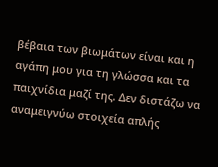βέβαια των βιωμάτων είναι και η αγάπη μου για τη γλώσσα και τα παιχνίδια μαζί της. Δεν διστάζω να αναμειγνύω στοιχεία απλής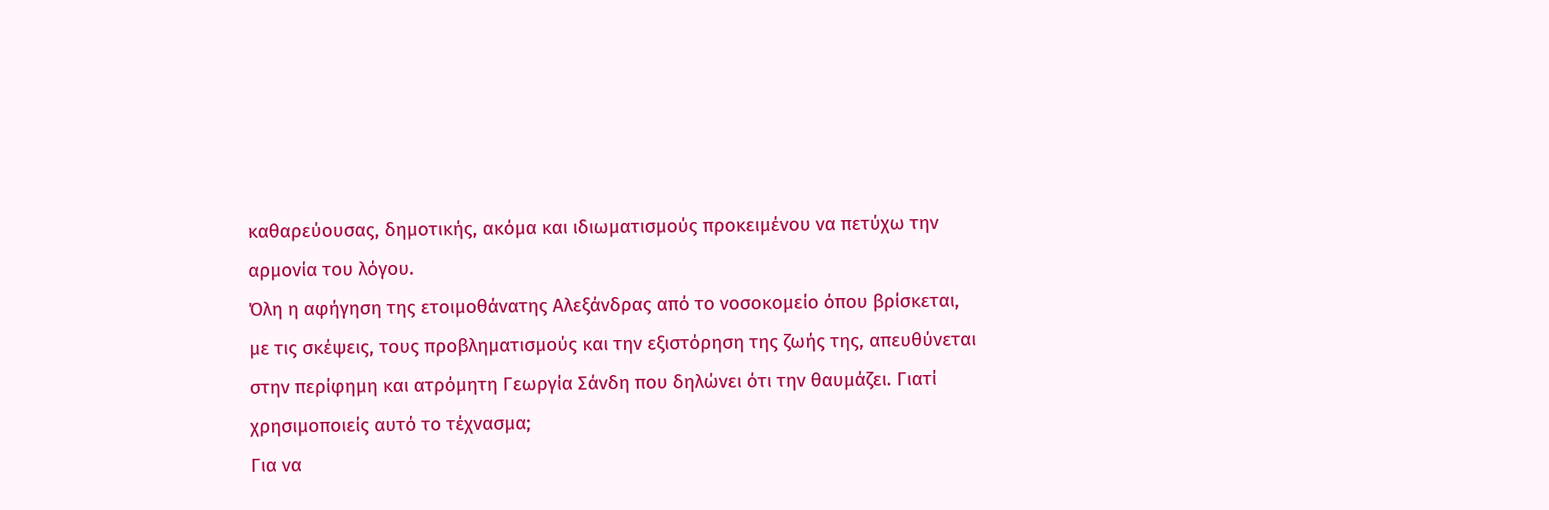καθαρεύουσας, δημοτικής, ακόμα και ιδιωματισμούς προκειμένου να πετύχω την αρμονία του λόγου.
Όλη η αφήγηση της ετοιμοθάνατης Αλεξάνδρας από το νοσοκομείο όπου βρίσκεται, με τις σκέψεις, τους προβληματισμούς και την εξιστόρηση της ζωής της, απευθύνεται στην περίφημη και ατρόμητη Γεωργία Σάνδη που δηλώνει ότι την θαυμάζει. Γιατί χρησιμοποιείς αυτό το τέχνασμα;
Για να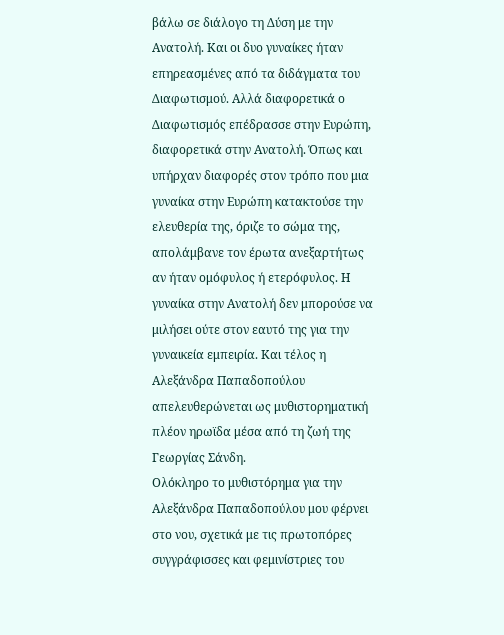βάλω σε διάλογο τη Δύση με την Ανατολή. Και οι δυο γυναίκες ήταν επηρεασμένες από τα διδάγματα του Διαφωτισμού. Αλλά διαφορετικά ο Διαφωτισμός επέδρασσε στην Ευρώπη, διαφορετικά στην Ανατολή. Όπως και υπήρχαν διαφορές στον τρόπο που μια γυναίκα στην Ευρώπη κατακτούσε την ελευθερία της, όριζε το σώμα της, απολάμβανε τον έρωτα ανεξαρτήτως αν ήταν ομόφυλος ή ετερόφυλος. Η γυναίκα στην Ανατολή δεν μπορούσε να μιλήσει ούτε στον εαυτό της για την γυναικεία εμπειρία. Και τέλος η Αλεξάνδρα Παπαδοπούλου απελευθερώνεται ως μυθιστορηματική πλέον ηρωϊδα μέσα από τη ζωή της Γεωργίας Σάνδη.
Ολόκληρο το μυθιστόρημα για την Αλεξάνδρα Παπαδοπούλου μου φέρνει στο νου, σχετικά με τις πρωτοπόρες συγγράφισσες και φεμινίστριες του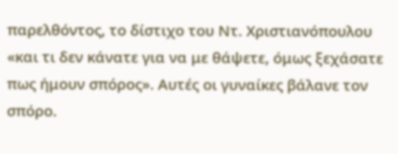παρελθόντος, το δίστιχο του Ντ. Χριστιανόπουλου «και τι δεν κάνατε για να με θάψετε, όμως ξεχάσατε πως ήμουν σπόρος». Αυτές οι γυναίκες βάλανε τον σπόρο.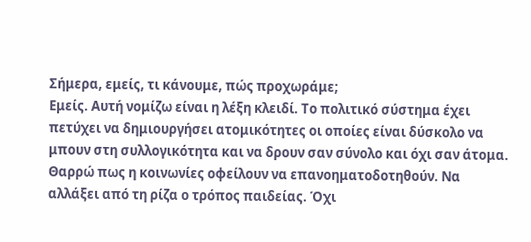Σήμερα, εμείς, τι κάνουμε, πώς προχωράμε;
Εμείς. Αυτή νομίζω είναι η λέξη κλειδί. Το πολιτικό σύστημα έχει πετύχει να δημιουργήσει ατομικότητες οι οποίες είναι δύσκολο να μπουν στη συλλογικότητα και να δρουν σαν σύνολο και όχι σαν άτομα. Θαρρώ πως η κοινωνίες οφείλουν να επανοηματοδοτηθούν. Να αλλάξει από τη ρίζα ο τρόπος παιδείας. Όχι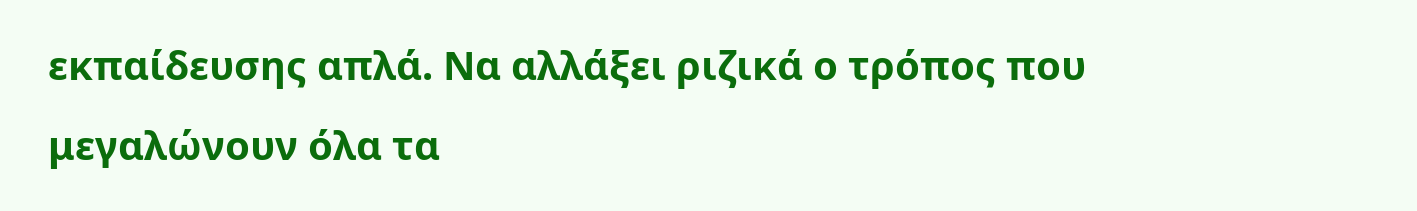εκπαίδευσης απλά. Να αλλάξει ριζικά ο τρόπος που μεγαλώνουν όλα τα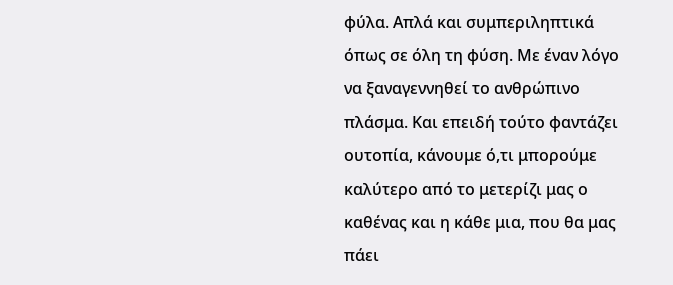φύλα. Απλά και συμπεριληπτικά όπως σε όλη τη φύση. Με έναν λόγο να ξαναγεννηθεί το ανθρώπινο πλάσμα. Και επειδή τούτο φαντάζει ουτοπία, κάνουμε ό,τι μπορούμε καλύτερο από το μετερίζι μας ο καθένας και η κάθε μια, που θα μας πάει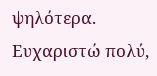ψηλότερα.
Ευχαριστώ πολύ,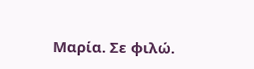Μαρία. Σε φιλώ.